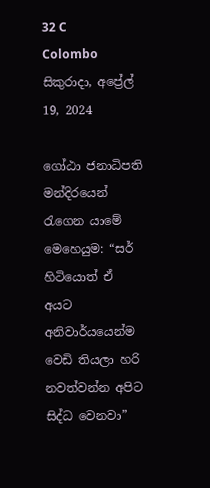32 C
Colombo
සිකුරාදා, අප්‍රේල් 19, 2024

ගෝඨා ජනාධිපති මන්දිරයෙන් රැගෙන යාමේ මෙහෙයුම: “සර් හිටියොත් ඒ අයට අනිවාර්යයෙන්ම වෙඩි තියලා හරි නවත්වන්න අපිට සිද්ධ වෙනවා”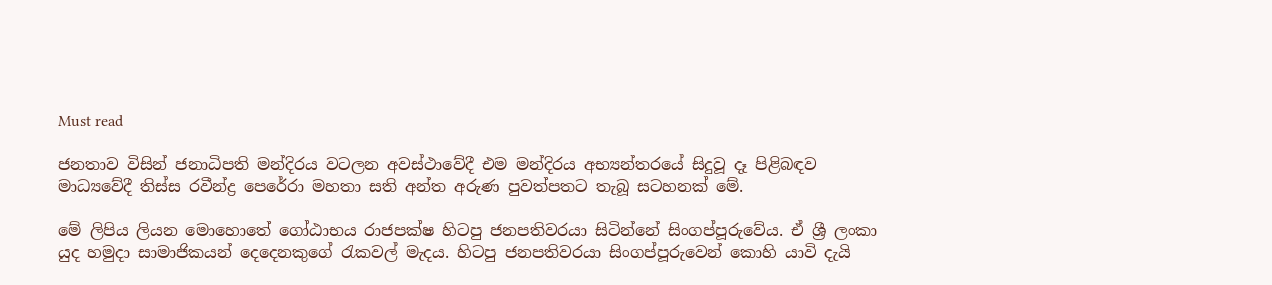Must read

ජනතාව විසින් ජනාධිපති මන්දිරය වටලන අවස්ථාවේදී එම මන්දිරය අභ්‍යන්තරයේ සිදුවූ දෑ පිළිබඳව මාධ්‍යවේදී තිස්ස රවීන්ද්‍ර පෙරේරා මහතා සති අන්ත අරුණ පුවත්පතට තැබූ සටහනක් මේ.

මේ ලිපිය ලියන මොහොතේ ගෝඨාභය රාජපක්ෂ හිටපු ජනපතිවරයා සිටින්නේ සිංගප්පූරුවේය. ඒ ශ්‍රී ලංකා යුද හමුදා සාමාජිකයන් දෙදෙනකුගේ රැකවල් මැදය. හිටපු ජනපතිවරයා සිංගප්පූරුවෙන් කොහි යාවි දැයි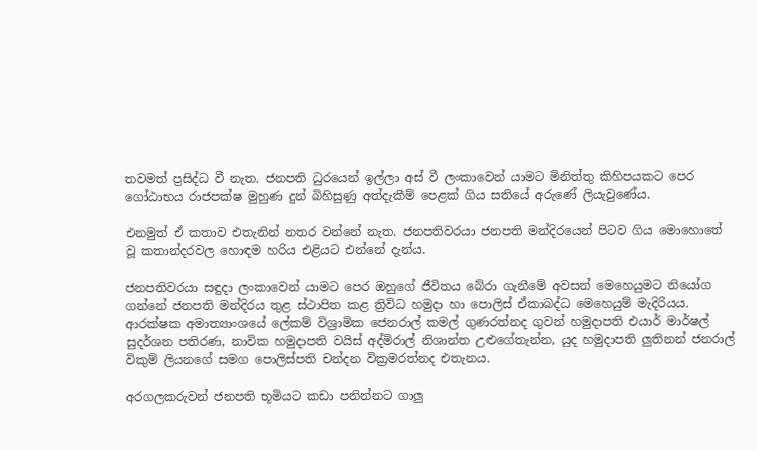තවමත් ප්‍රසිද්ධ වී නැත. ජනපති ධුරයෙන් ඉල්ලා අස් වී ලංකාවෙන් යාමට මිනිත්තු කිහිපයකට පෙර ගෝඨාභය රාජපක්ෂ මුහුණ දුන් බිහිසුණු අත්දැකීම් පෙළක් ගිය සතියේ අරුණේ ලියැවුණේය.

එනමුත් ඒ කතාව එතැනින් නතර වන්නේ නැත. ජනපතිවරයා ජනපති මන්දිරයෙන් පිටව ගිය මොහොතේ වූ කතාන්දරවල හොඳම හරිය එළියට එන්නේ දැන්ය.

ජනපතිවරයා සඳුදා ලංකාවෙන් යාමට පෙර ඔහුගේ ජීවිතය බේරා ගැනීමේ අවසන් මෙහෙයුමට නියෝග ගන්නේ ජනපති මන්දිරය තුළ ස්ථාපිත කළ ත්‍රිවිධ හමුදා හා පොලිස් ඒකාබද්ධ මෙහෙයුම් මැදිරියය. ආරක්ෂක අමාත්‍යාංශයේ ලේකම් විශ්‍රාමික ජෙනරාල් කමල් ගුණරත්නද ගුවන් හමුදාපති එයාර් මාර්ෂල් සුදර්ශන පතිරණ, නාවික හමුදාපති වයිස් අද්මිරාල් නිශාන්ත උළුගේතැන්න, යුද හමුදාපති ලුතිනන් ජනරාල් විකුම් ලියනගේ සමග පොලිස්පති චන්දන වික්‍රමරත්නද එතැනය.

අරගලකරුවන් ජනපති භූමියට කඩා පනින්නට ගාලු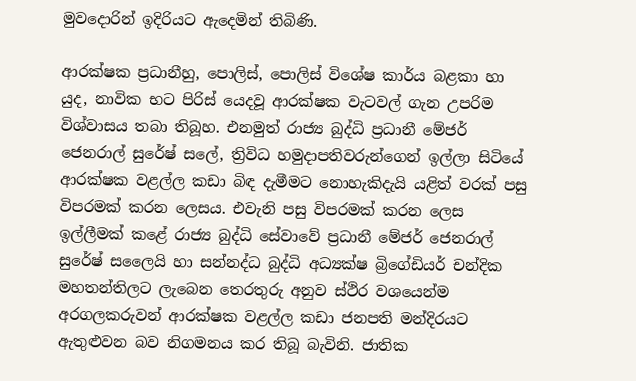මුවදොරින් ඉදිරියට ඇදෙමින් තිබිණි.

ආරක්ෂක ප්‍රධානීහු, පොලිස්, පොලිස් විශේෂ කාර්ය බළකා හා යුද, නාවික භට පිරිස් යෙදවූ ආරක්ෂක වැටවල් ගැන උපරිම විශ්වාසය තබා තිබූහ. එනමුත් රාජ්‍ය බුද්ධි ප්‍රධානී මේජර් ජෙනරාල් සුරේෂ් සලේ, ත්‍රිවිධ හමුදාපතිවරුන්ගෙන් ඉල්ලා සිටියේ ආරක්ෂක වළල්ල කඩා බිඳ දැමීමට නොහැකිදැයි යළිත් වරක් පසු විපරමක් කරන ලෙසය. එවැනි පසු විපරමක් කරන ලෙස ඉල්ලීමක් කළේ රාජ්‍ය බුද්ධි සේවාවේ ප්‍රධානී මේජර් ජෙනරාල් සුරේෂ් සලෛයි හා සන්නද්ධ බුද්ධි අධ්‍යක්ෂ බ්‍රිගේඩියර් චන්දික මහතන්තිලට ලැබෙන තෙරතුරු අනුව ස්ථිර වශයෙන්ම අරගලකරුවන් ආරක්ෂක වළල්ල කඩා ජනපති මන්දිරයට ඇතුළුවන බව නිගමනය කර තිබූ බැවිනි. ජාතික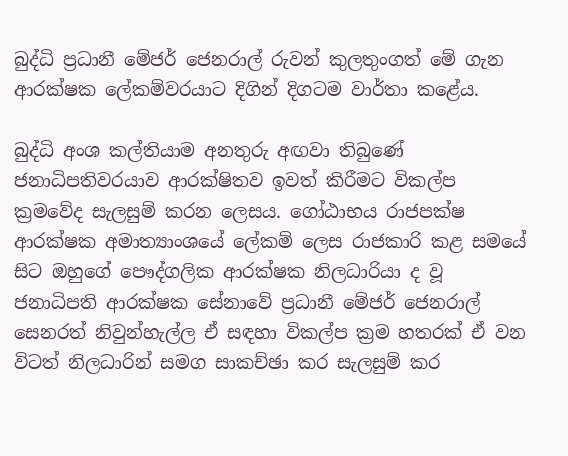බුද්ධි ප්‍රධානී මේජර් ජෙනරාල් රුවන් කුලතුංගත් මේ ගැන ආරක්ෂක ලේකම්වරයාට දිගින් දිගටම වාර්තා කළේය.

බුද්ධි අංශ කල්තියාම අනතුරු අඟවා තිබුණේ ජනාධිපතිවරයාව ආරක්ෂිතව ඉවත් කිරීමට විකල්ප ක්‍රමවේද සැලසුම් කරන ලෙසය. ගෝඨාභය රාජපක්ෂ ආරක්ෂක අමාත්‍යාංශයේ ලේකම් ලෙස රාජකාරි කළ සමයේ සිට ඔහුගේ පෞද්ගලික ආරක්ෂක නිලධාරියා ද වූ ජනාධිපති ආරක්ෂක සේනාවේ ප්‍රධානී මේජර් ජෙනරාල් සෙනරත් නිවුන්හැල්ල ඒ සඳහා විකල්ප ක්‍රම හතරක් ඒ වන විටත් නිලධාරින් සමග සාකච්ඡා කර සැලසුම් කර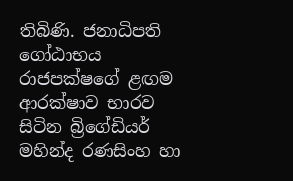තිබිණි. ජනාධිපති ගෝඨාභය රාජපක්ෂගේ ළඟම ආරක්ෂාව භාරව සිටින බ්‍රිගේඩියර් මහින්ද රණසිංහ හා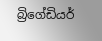බ්‍රිගේඩියර්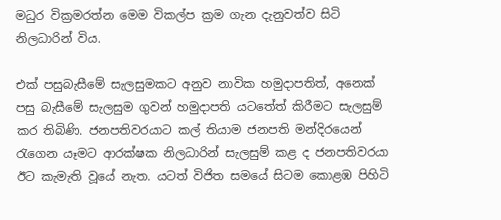මධුර වික්‍රමරත්න මෙම විකල්ප ක්‍රම ගැන දැනුවත්ව සිටි නිලධාරින් විය.

එක් පසුබැසීමේ සැලසුමකට අනුව නාවික හමුදාපතිත්, අනෙක් පසු බැසීමේ සැලසුම ගුවන් හමුදාපති යටතේත් කිරීමට සැලසුම් කර තිබිණි. ජනපතිවරයාට කල් තියාම ජනපති මන්දිරයෙන් රැගෙන යෑමට ආරක්ෂක නිලධාරින් සැලසුම් කළ ද ජනපතිවරයා ඊට කැමැති වූයේ නැත. යටත් විජිත සමයේ සිටම කොළඹ පිහිටි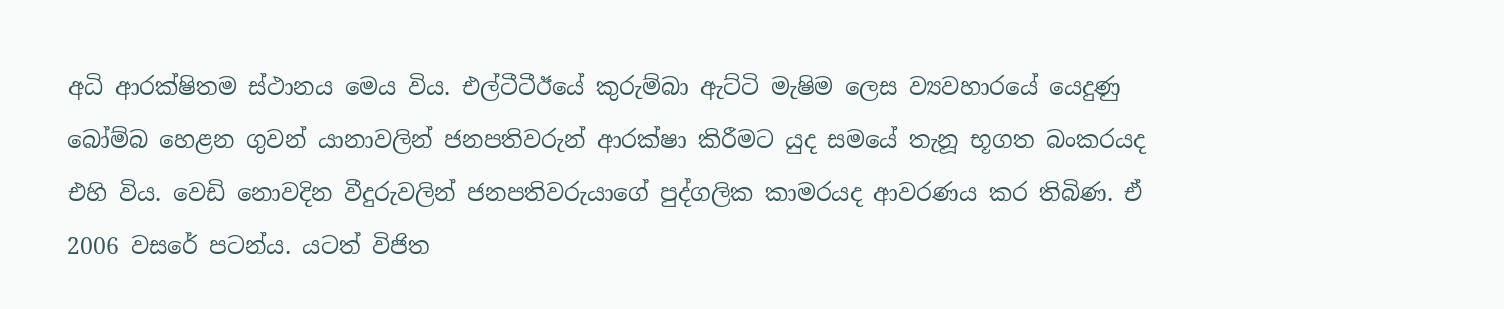අධි ආරක්ෂිතම ස්ථානය මෙය විය. එල්ටීටීඊයේ කුරුම්බා ඇට්ටි මැෂිම ලෙස ව්‍යවහාරයේ යෙදුණු බෝම්බ හෙළන ගුවන් යානාවලින් ජනපතිවරුන් ආරක්ෂා කිරීමට යුද සමයේ තැනූ භූගත බංකරයද එහි විය. වෙඩි නොවදින වීදුරුවලින් ජනපතිවරුයාගේ පුද්ගලික කාමරයද ආවරණය කර තිබිණ. ඒ 2006 වසරේ පටන්ය. යටත් විජිත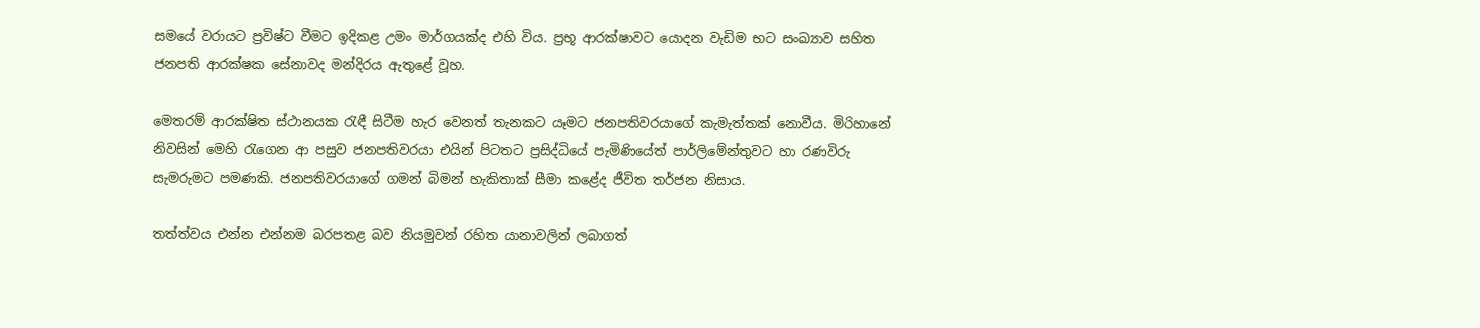සමයේ වරායට ප්‍රවිෂ්ට වීමට ඉදිකළ උමං මාර්ගයක්ද එහි විය. ප්‍රභූ ආරක්ෂාවට යොදන වැඩිම භට සංඛ්‍යාව සහිත ජනපති ආරක්ෂක සේනාවද මන්දිරය ඇතුළේ වූහ.

මෙතරම් ආරක්ෂිත ස්ථානයක රැඳී සිටීම හැර වෙනත් තැනකට යෑමට ජනපතිවරයාගේ කැමැත්තක් නොවීය. මිරිහානේ නිවසින් මෙහි රැගෙන ආ පසුව ජනපතිවරයා එයින් පිටතට ප්‍රසිද්ධියේ පැමිණියේත් පාර්ලිමේන්තුවට හා රණවිරු සැමරුමට පමණකි. ජනපතිවරයාගේ ගමන් බිමන් හැකිතාක් සීමා කළේද ජීවිත තර්ජන නිසාය.

තත්ත්වය එන්න එන්නම බරපතළ බව නියමුවන් රහිත යානාවලින් ලබාගත්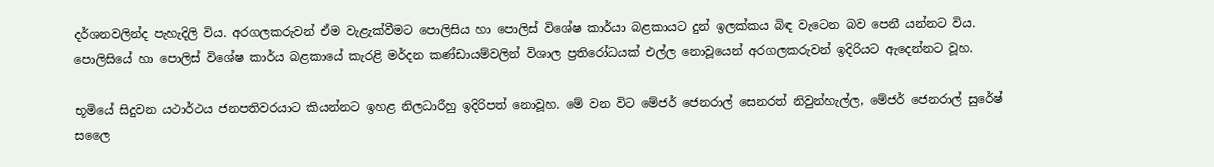දර්ශනවලින්ද පැහැදිලි විය. අරගලකරුවන් ඒම වැළැක්වීමට පොලිසිය හා පොලිස් විශේෂ කාර්යා බළකායට දුන් ඉලක්කය බිඳ වැටෙන බව පෙනී යන්නට විය. පොලිසියේ හා පොලිස් විශේෂ කාර්ය බළකායේ කැරළි මර්දන කණ්ඩායම්වලින් විශාල ප්‍රතිරෝධයක් එල්ල නොවූයෙන් අරගලකරුවන් ඉදිරියට ඇදෙන්නට වූහ.

භූමියේ සිදුවන යථාර්ථය ජනපතිවරයාට කියන්නට ඉහළ නිලධාරීහු ඉදිරිපත් නොවූහ. මේ වන විට මේජර් ජෙනරාල් සෙනරත් නිවුන්හැල්ල, මේජර් ජෙනරාල් සුරේෂ් සලෛ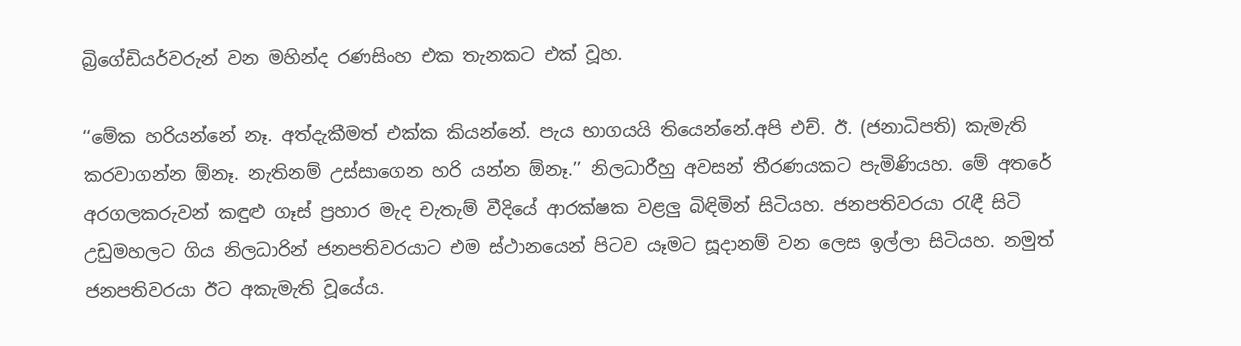බ්‍රිගේඩියර්වරුන් වන මහින්ද රණසිංහ එක තැනකට එක් වූහ.

‘‘මේක හරියන්නේ නෑ. අත්දැකීමත් එක්ක කියන්නේ. පැය භාගයයි තියෙන්නේ.අපි එච්. ඊ. (ජනාධිපති) කැමැති කරවාගන්න ඕනෑ. නැතිනම් උස්සාගෙන හරි යන්න ඕනෑ.’’ නිලධාරීහු අවසන් තීරණයකට පැමිණියහ. මේ අතරේ අරගලකරුවන් කඳුළු ගෑස් ප්‍රහාර මැද චැතැම් වීදියේ ආරක්ෂක වළලු බිඳිමින් සිටියහ. ජනපතිවරයා රැඳී සිටි උඩුමහලට ගිය නිලධාරින් ජනපතිවරයාට එම ස්ථානයෙන් පිටව යෑමට සූදානම් වන ලෙස ඉල්ලා සිටියහ. නමුත් ජනපතිවරයා ඊට අකැමැති වූයේය.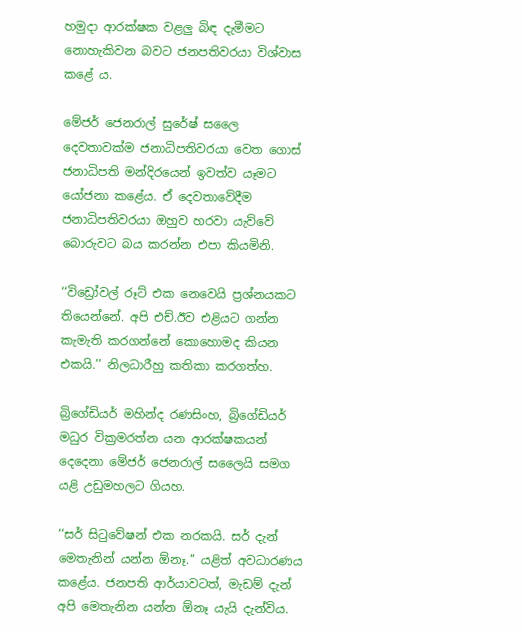හමුදා ආරක්ෂක වළලු බිඳ දැමීමට නොහැකිවන බවට ජනපතිවරයා විශ්වාස කළේ ය.

මේජර් ජෙනරාල් සුරේෂ් සලෛ දෙවතාවක්ම ජනාධිපතිවරයා වෙත ගොස් ජනාධිපති මන්දිරයෙන් ඉවත්ව යෑමට යෝජනා කළේය. ඒ දෙවතාවේදීම ජනාධිපතිවරයා ඔහුව හරවා යැව්වේ බොරුවට බය කරන්න එපා කියමිනි.

‘‘විඩ්‍රෝවල් රූට් එක නෙවෙයි ප්‍රශ්නයකට තියෙන්නේ. අපි එච්.ඊව එළියට ගන්න කැමැති කරගන්නේ කොහොමද කියන එකයි.’’ නිලධාරීහු කතිකා කරගත්හ.

බ්‍රිගේඩියර් මහින්ද රණසිංහ, බ්‍රිගේඩියර් මධුර වික්‍රමරත්න යන ආරක්ෂකයන් දෙදෙනා මේජර් ජෙනරාල් සලෛයි සමග යළි උඩුමහලට ගියහ.

‘‘සර් සිටුවේෂන් එක නරකයි. සර් දැන් මෙතැනින් යන්න ඕනෑ.’’ යළිත් අවධාරණය කළේය. ජනපති ආර්යාවටත්, මැඩම් දැන් අපි මෙතැනින යන්න ඕනෑ යැයි දැන්විය.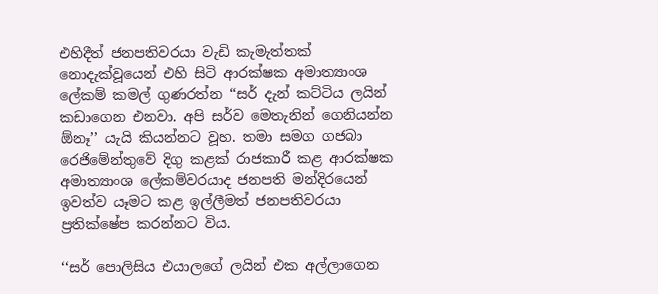එහිදීත් ජනපතිවරයා වැඩි කැමැත්තක් නොදැක්වූයෙන් එහි සිටි ආරක්ෂක අමාත්‍යාංශ ලේකම් කමල් ගුණරත්න ‘‘සර් දැන් කට්ටිය ලයින් කඩාගෙන එනවා. අපි සර්ව මෙතැනින් ගෙනියන්න ඕනෑ’’ යැයි කියන්නට වූහ. තමා සමග ගජබා රෙජිමේන්තුවේ දිගු කළක් රාජකාරී කළ ආරක්ෂක අමාත්‍යාංශ ලේකම්වරයාද ජනපති මන්දිරයෙන් ඉවත්ව යෑමට කළ ඉල්ලීමත් ජනපතිවරයා ප්‍රතික්ෂේප කරන්නට විය.

‘‘සර් පොලිසිය එයාලගේ ලයින් එක අල්ලාගෙන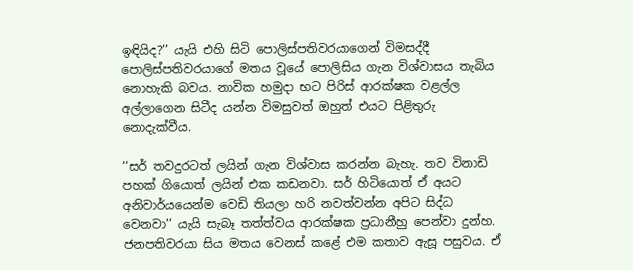ඉඳියිද?’’ යැයි එහි සිටි පොලිස්පතිවරයාගෙන් විමසද්දී පොලිස්පතිවරයාගේ මතය වූයේ පොලිසිය ගැන විශ්වාසය තැබිය නොහැකි බවය. නාවික හමුදා භට පිරිස් ආරක්ෂක වළල්ල අල්ලාගෙන සිටීද යන්න විමසුවත් ඔහුත් එයට පිළිතුරු නොදැක්වීය.

‘‘සර් තවදුරටත් ලයින් ගැන විශ්වාස කරන්න බැහැ. තව විනාඩි පහක් ගියොත් ලයින් එක කඩනවා. සර් හිටියොත් ඒ අයට අනිවාර්යයෙන්ම වෙඩි තියලා හරි නවත්වන්න අපිට සිද්ධ වෙනවා’’ යැයි සැබෑ තත්ත්වය ආරක්ෂක ප්‍රධානීහු පෙන්වා දුන්හ. ජනපතිවරයා සිය මතය වෙනස් කළේ එම කතාව ඇසූ පසුවය. ඒ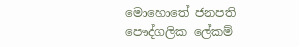මොහොතේ ජනපති පෞද්ගලික ලේකම්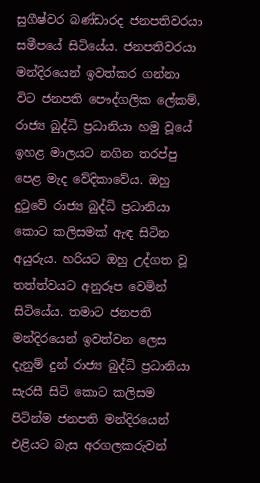සුගීෂ්වර බණ්ඩාරද ජනපතිවරයා සමීපයේ සිටියේය. ජනපතිවරයා මන්දිරයෙන් ඉවත්කර ගන්නා විට ජනපති පෞද්ගලික ලේකම්, රාජ්‍ය බුද්ධි ප්‍රධානියා හමු වූයේ ඉහළ මාලයට නගින තරප්පු පෙළ මැද වේදිකාවේය. ඔහු දුටුවේ රාජ්‍ය බුද්ධි ප්‍රධානියා කොට කලිසමක් ඇඳ සිටින අයුරුය. හරියට ඔහු උද්ගත වූ තත්ත්වයට අනුරූප වෙමින් සිටියේය. තමාට ජනපති මන්දිරයෙන් ඉවත්වන ලෙස දැනුම් දුන් රාජ්‍ය බුද්ධි ප්‍රධානියා සැරසී සිටි කොට කලිසම පිටින්ම ජනපති මන්දිරයෙන් එළියට බැස අරගලකරුවන්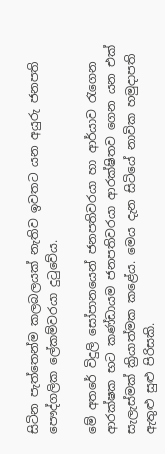සිටින පැත්තෙන්ම කලබලයක් නැතිව ඉවතට යන අයුරු ජනපති පෞද්ගලික ලේකම්වරයා දුටුවේය.

මේ අතරේ විදුලි සෝපානයෙන් ජනපතිවරයා හා ආර්යාව රැගෙන ආරක්ෂක භට කණ්ඩායම ජනපතිවරයා ආරක්ෂිතව ගෙන යන එක් සැලැස්මක් ක්‍රියාත්මක කළේය. මෙය දැන සිටියේ නාවික හමුදාපති ඇතුළු සුළු පිරිසකි.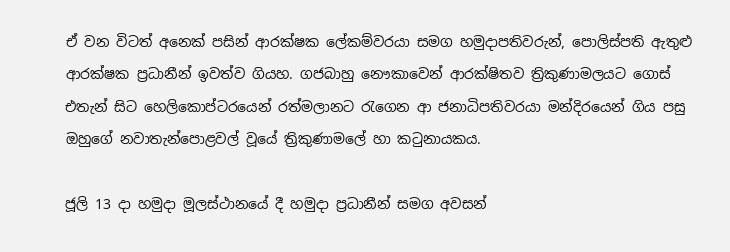ඒ වන විටත් අනෙක් පසින් ආරක්ෂක ලේකම්වරයා සමග හමුදාපතිවරුන්, පොලිස්පති ඇතුළු ආරක්ෂක ප්‍රධානීන් ඉවත්ව ගියහ. ගජබාහු නෞකාවෙන් ආරක්ෂිතව ත්‍රිකුණාමලයට ගොස් එතැන් සිට හෙලිකොප්ටරයෙන් රත්මලානට රැගෙන ආ ජනාධිපතිවරයා මන්දිරයෙන් ගිය පසු ඔහුගේ නවාතැන්පොළවල් වූයේ ත්‍රිකුණාමලේ හා කටුනායකය.

ජූලි 13 දා හමුදා මූලස්ථානයේ දී හමුදා ප්‍රධානීන් සමග අවසන්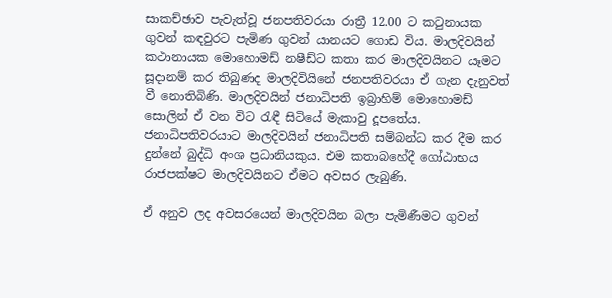සාකච්ඡාව පැවැත්වූ ජනපතිවරයා රාත්‍රී 12.00 ට කටුනායක ගුවන් කඳවුරට පැමිණ ගුවන් යානයට ගොඩ විය. මාලදිවයින් කථානායක මොහොමඩ් නෂීඩ්ට කතා කර මාලදිවයිනට යෑමට සූදානම් කර තිබුණද මාලදිවියිනේ ජනපතිවරයා ඒ ගැන දැනුවත් වී නොතිබිණි. මාලදිවයින් ජනාධිපති ඉබ්‍රාහිම් මොහොමඩ් සොලින් ඒ වන විට රැඳී සිටියේ මැකාවු දූපතේය. ජනාධිපතිවරයාට මාලදිවයින් ජනාධිපති සම්බන්ධ කර දීම කර දුන්නේ බුද්ධි අංශ ප්‍රධානියකුය. එම කතාබහේදී ගෝඨාභය රාජපක්ෂට මාලදිවයිනට ඒමට අවසර ලැබුණි.

ඒ අනුව ලද අවසරයෙන් මාලදිවයින බලා පැමිණීමට ගුවන්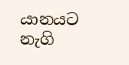යානයට නැගි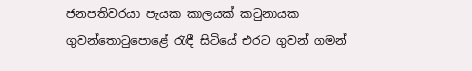ජනපතිවරයා පැයක කාලයක් කටුනායක ගුවන්තොටුපොළේ රැඳී සිටියේ එරට ගුවන් ගමන්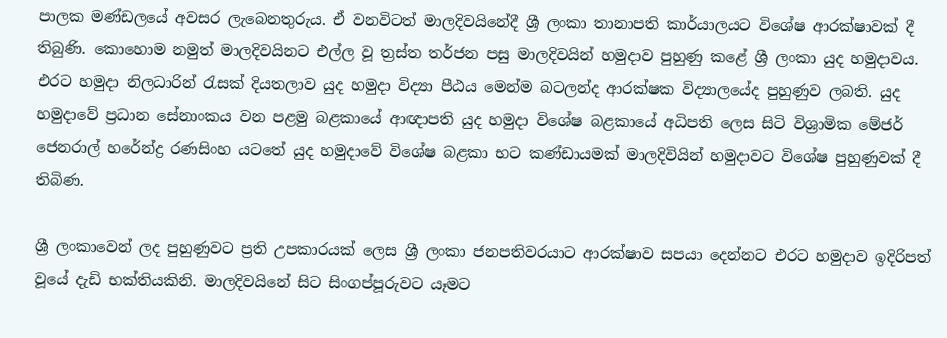පාලක මණ්ඩලයේ අවසර ලැබෙනතුරුය. ඒ වනවිටත් මාලදිවයිනේදී ශ්‍රී ලංකා තානාපති කාර්යාලයට විශේෂ ආරක්ෂාවක් දී තිබුණි. කොහොම නමුත් මාලදිවයිනට එල්ල වූ ත්‍රස්ත තර්ජන පසු මාලදිවයින් හමුදාව පුහුණු කළේ ශ්‍රී ලංකා යුද හමුදාවය. එරට හමුදා නිලධාරින් රැසක් දියතලාව යුද හමුදා විද්‍යා පීඨය මෙන්ම බටලන්ද ආරක්ෂක විද්‍යාලයේද පුහුණුව ලබති. යුද හමුදාවේ ප්‍රධාන සේනාංකය වන පළමු බළකායේ ආඥාපති යුද හමුදා විශේෂ බළකායේ අධිපති ලෙස සිටි විශ්‍රාමික මේජර් ජෙනරාල් හරේන්ද්‍ර රණසිංහ යටතේ යුද හමුදාවේ විශේෂ බළකා භට කණ්ඩායමක් මාලදිවියින් හමුදාවට විශේෂ පුහුණුවක් දී තිබිණ.

ශ්‍රී ලංකාවෙන් ලද පුහුණුවට ප්‍රති උපකාරයක් ලෙස ශ්‍රී ලංකා ජනපතිවරයාට ආරක්ෂාව සපයා දෙන්නට එරට හමුදාව ඉදිරිපත් වූයේ දැඩි භක්තියකිනි. මාලදිවයිනේ සිට සිංගප්පූරුවට යෑමට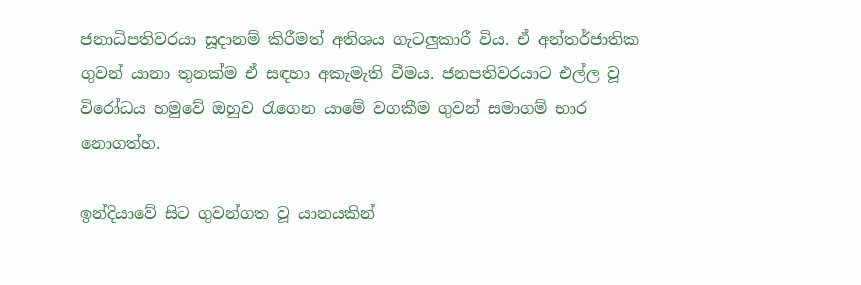ජනාධිපතිවරයා සූදානම් කිරීමත් අතිශය ගැටලුකාරී විය. ඒ අන්තර්ජාතික ගුවන් යානා තුනක්ම ඒ සඳහා අකැමැති වීමය. ජනපතිවරයාට එල්ල වූ විරෝධය හමුවේ ඔහුව රැගෙන යාමේ වගකීම ගුවන් සමාගම් භාර නොගත්හ.

ඉන්දියාවේ සිට ගුවන්ගත වූ යානයකින්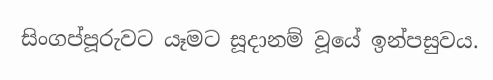සිංගප්පූරුවට යෑමට සූදානම් වූයේ ඉන්පසුවය.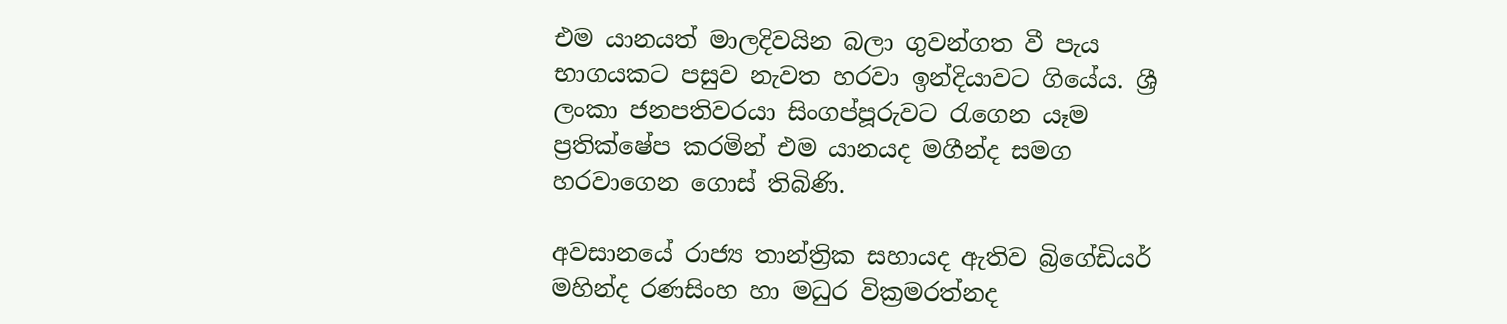එම යානයත් මාලදිවයින බලා ගුවන්ගත වී පැය භාගයකට පසුව නැවත හරවා ඉන්දියාවට ගියේය. ශ්‍රී ලංකා ජනපතිවරයා සිංගප්පූරුවට රැගෙන යෑම ප්‍රතික්ෂේප කරමින් එම යානයද මගීන්ද සමග හරවාගෙන ගොස් තිබිණි.

අවසානයේ රාජ්‍ය තාන්ත්‍රික සහායද ඇතිව බ්‍රිගේඩියර් මහින්ද රණසිංහ හා මධුර වික්‍රමරත්නද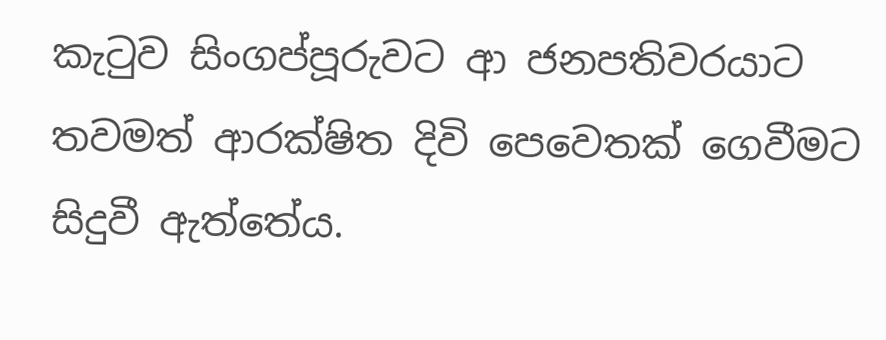කැටුව සිංගප්පූරුවට ආ ජනපතිවරයාට තවමත් ආරක්ෂිත දිවි පෙවෙතක් ගෙවීමට සිදුවී ඇත්තේය.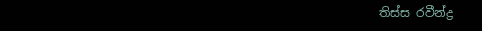තිස්ස රවීන්ද්‍ර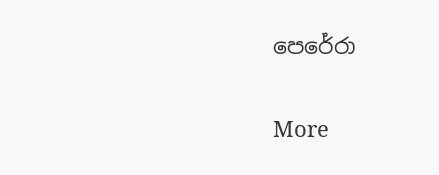පෙරේරා

More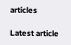articles

Latest article